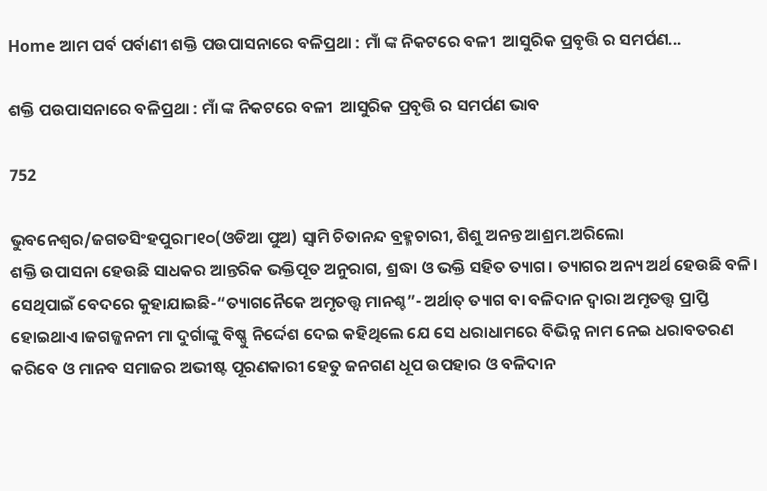Home ଆମ ପର୍ବ ପର୍ବାଣୀ ଶକ୍ତି ପଉପାସନାରେ ବଳିପ୍ରଥା : ମାଁ ଙ୍କ ନିକଟରେ ବଳୀ  ଆସୁରିକ ପ୍ରବୃତ୍ତି ର ସମର୍ପଣ...

ଶକ୍ତି ପଉପାସନାରେ ବଳିପ୍ରଥା : ମାଁ ଙ୍କ ନିକଟରେ ବଳୀ  ଆସୁରିକ ପ୍ରବୃତ୍ତି ର ସମର୍ପଣ ଭାବ

752

ଭୁବନେଶ୍ୱର/ଜଗତସିଂହପୁର୮ା୧୦(ଓଡିଆ ପୁଅ) ସ୍ୱାମି ଚିତାନନ୍ଦ ବ୍ରହ୍ମଚାରୀ, ଶିଶୁ ଅନନ୍ତ ଆଶ୍ରମ.ଅରିଲୋ
ଶକ୍ତି ଉପାସନା ହେଉଛି ସାଧକର ଆନ୍ତରିକ ଭକ୍ତିପୂତ ଅନୁରାଗ, ଶ୍ରଦ୍ଧା ଓ ଭକ୍ତି ସହିତ ତ୍ୟାଗ। ତ୍ୟାଗର ଅନ୍ୟ ଅର୍ଥ ହେଉଛି ବଳି। ସେଥିପାଇଁ ବେଦରେ କୁହାଯାଇଛି-“ତ୍ୟାଗନୈକେ ଅମୃତତ୍ତ୍ୱ ମାନଶ୍ଚ”- ଅର୍ଥାତ୍ ତ୍ୟାଗ ବା ବଳିଦାନ ଦ୍ବାରା ଅମୃତତ୍ତ୍ୱ ପ୍ରାପ୍ତି ହୋଇଥାଏ।ଜଗଜ୍ଜନନୀ ମା ଦୁର୍ଗାଙ୍କୁ ବିଷ୍ଣୁ ନିର୍ଦ୍ଦେଶ ଦେଇ କହିଥିଲେ ଯେ ସେ ଧରାଧାମରେ ବିଭିନ୍ନ ନାମ ନେଇ ଧରାବତରଣ କରିବେ ଓ ମାନବ ସମାଜର ଅଭୀଷ୍ଟ ପୂରଣକାରୀ ହେତୁ ଜନଗଣ ଧୂପ ଉପହାର ଓ ବଳିଦାନ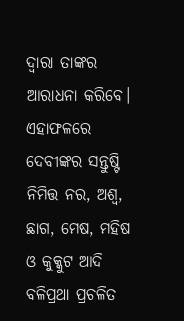ଦ୍ବାରା ତାଙ୍କର ଆରାଧନା କରିବେ। ଏହାଫଳରେ ଦେବୀଙ୍କର ସନ୍ତୁଷ୍ଟି ନିମିତ୍ତ ନର, ଅଶ୍ବ, ଛାଗ, ମେଷ, ମହିଷ ଓ କୁକ୍କୁଟ ଆଦି ବଳିପ୍ରଥା ପ୍ରଚଳିତ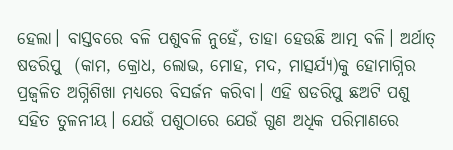ହେଲା। ବାସ୍ତବରେ ବଳି ପଶୁବଳି ନୁହେଁ, ତାହା ହେଉଛି ଆତ୍ମ ବଳି। ଅର୍ଥାତ୍ ଷଡରିପୁ  (କାମ, କ୍ରୋଧ, ଲୋଭ, ମୋହ, ମଦ, ମାତ୍ସର୍ଯ୍ୟ)କୁ ହୋମାଗ୍ନିର ପ୍ରଜ୍ବଳିତ ଅଗ୍ନିଶିଖା ମଧ୍ୟରେ ବିସର୍ଜନ କରିବା। ଏହି ଷଡରିପୁ ଛଅଟି ପଶୁ ସହିତ ତୁଳନୀୟ। ଯେଉଁ ପଶୁଠାରେ ଯେଉଁ ଗୁଣ ଅଧିକ ପରିମାଣରେ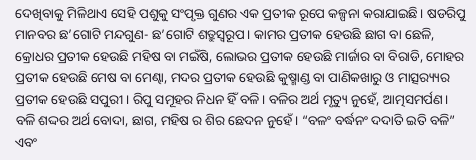ଦେଖିବାକୁ ମିଳିଥାଏ ସେହି ପଶୁକୁ ସଂପୃକ୍ତ ଗୁଣର ଏକ ପ୍ରତୀକ ରୂପେ କଳ୍ପନା କରାଯାଇଛି। ଷଡରିପୁ ମାନବର ଛ’ଗୋଟି ମନ୍ଦଗୁଣ- ଛ’ଗୋଟି ଶତ୍ରୁସ୍ୱରୂପ। କାମର ପ୍ରତୀକ ହେଉଛି ଛାଗ ବା ଛେଳି, କ୍ରୋଧର ପ୍ରତୀକ ହେଉଛି ମହିଷ ବା ମଇଁଷି, ଲୋଭର ପ୍ରତୀକ ହେଉଛି ମାର୍ଜାର ବା ବିରାଡି, ମୋହର ପ୍ରତୀକ ହେଉଛି ମେଷ ବା ମେଣ୍ଢା, ମଦର ପ୍ରତୀକ ହେଉଛି କୁଷ୍ମାଣ୍ଡ ବା ପାଣିକଖାରୁ ଓ ମାତ୍ସର‌୍ୟ୍ୟର ପ୍ରତୀକ ହେଉଛି ସପୁରୀ। ରିପୁ ସମୂହର ନିଧନ ହିଁ ବଳି। ବଳିର ଅର୍ଥ ମୃତ୍ୟୁ ନୁହେଁ, ଆତ୍ମସମର୍ପଣ। ବଳି ଶଦ୍ଦର ଅର୍ଥ ବୋଦା, ଛାଗ, ମହିଷ ର ଶିର ଛେଦନ ନୁହେଁ। “ବଳଂ ବର୍ଦ୍ଧନଂ ଦଦାତି ଇତି ବଳି” ଏବଂ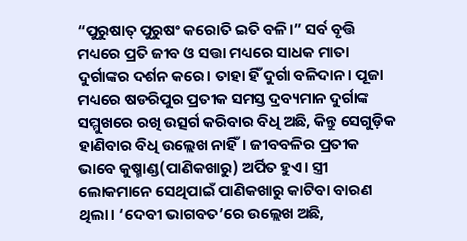“ପୁରୁଷାତ୍ ପୁରୁଷଂ କରୋତି ଇତି ବଳି।” ସର୍ବ ବୃତ୍ତି ମଧ୍ୟରେ ପ୍ରତି ଜୀବ ଓ ସତ୍ତା ମଧ୍ୟରେ ସାଧକ ମାତା ଦୁର୍ଗାଙ୍କର ଦର୍ଶନ କରେ। ତାହା ହିଁ ଦୁର୍ଗା ବଳିଦାନ। ପୂଜା ମଧ୍ୟରେ ଷଡରିପୁର ପ୍ରତୀକ ସମସ୍ତ ଦ୍ରବ୍ୟମାନ ଦୁର୍ଗାଙ୍କ ସମ୍ମୁଖରେ ରଖି ଉତ୍ସର୍ଗ କରିବାର ବିଧି ଅଛି, କିନ୍ତୁ ସେଗୁଡ଼ିକ ହାଣିବାର ବିଧି ଉଲ୍ଲେଖ ନାହିଁ। ଜୀବବଳିର ପ୍ରତୀକ ଭାବେ କୁଷ୍ମାଣ୍ଡ(ପାଣିକଖାରୁ) ଅର୍ପିତ ହୁଏ। ସ୍ତ୍ରୀ ଲୋକମାନେ ସେଥିପାଇଁ ପାଣିକଖାରୁ କାଟିବା ବାରଣ ଥିଲା। ‘ଦେବୀ ଭାଗବତ’ରେ ଉଲ୍ଲେଖ ଅଛି,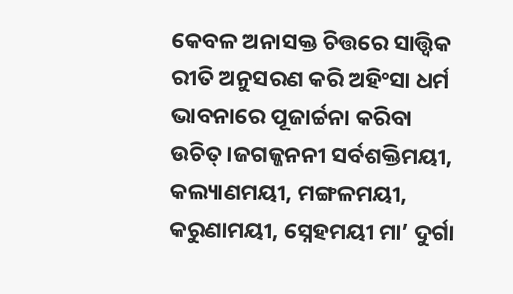କେବଳ ଅନାସକ୍ତ ଚିତ୍ତରେ ସାତ୍ତ୍ଵିକ ରୀତି ଅନୁସରଣ କରି ଅହିଂସା ଧର୍ମ ଭାବନାରେ ପୂଜାର୍ଚ୍ଚନା କରିବା ଉଚିତ୍।ଜଗଜ୍ଜନନୀ ସର୍ବଶକ୍ତିମୟୀ, କଲ୍ୟାଣମୟୀ, ମଙ୍ଗଳମୟୀ, କରୁଣାମୟୀ, ସ୍ନେହମୟୀ ମା’ ଦୁର୍ଗା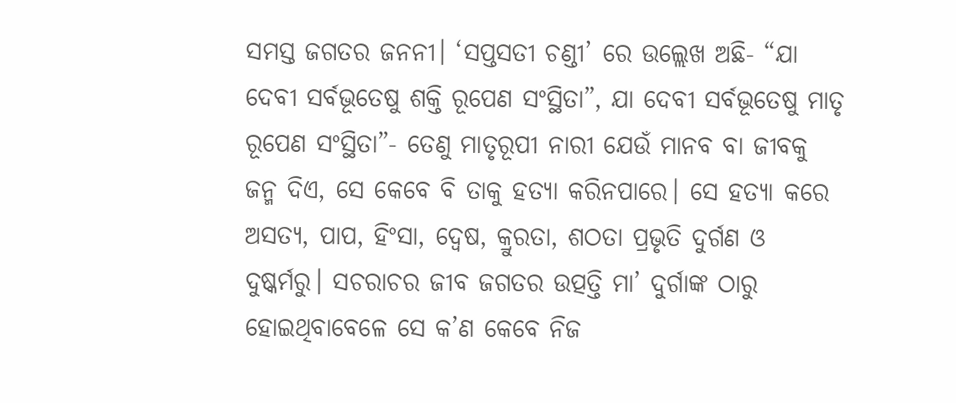ସମସ୍ତ ଜଗତର ଜନନୀ। ‘ସପ୍ତସତୀ ଚଣ୍ଡୀ’ ରେ ଉଲ୍ଲେଖ ଅଛି- “ଯା ଦେବୀ ସର୍ବଭୂତେଷୁ ଶକ୍ତି ରୂପେଣ ସଂସ୍ଥିତା”, ଯା ଦେବୀ ସର୍ବଭୂତେଷୁ ମାତୃ ରୂପେଣ ସଂସ୍ଥିତା”- ତେଣୁ ମାତୃରୂପୀ ନାରୀ ଯେଉଁ ମାନବ ବା ଜୀବକୁ ଜନ୍ମ ଦିଏ, ସେ କେବେ ବି ତାକୁ ହତ୍ୟା କରିନପାରେ। ସେ ହତ୍ୟା କରେ ଅସତ୍ୟ, ପାପ, ହିଂସା, ଦ୍ୱେଷ, କ୍ରୁରତା, ଶଠତା ପ୍ରଭୃତି ଦୁର୍ଗଣ ଓ ଦୁଷ୍କର୍ମରୁ। ସଚରାଚର ଜୀବ ଜଗତର ଉତ୍ପତ୍ତି ମା’ ଦୁର୍ଗାଙ୍କ ଠାରୁ ହୋଇଥିବାବେଳେ ସେ କ’ଣ କେବେ ନିଜ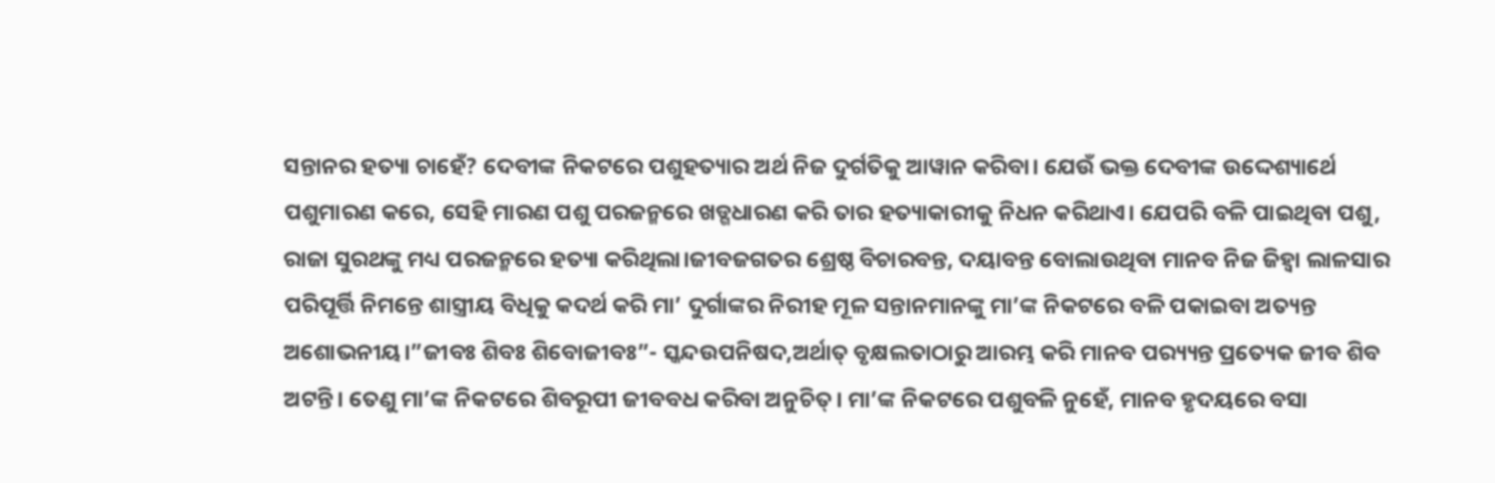ସନ୍ତାନର ହତ୍ୟା ଚାହେଁ? ଦେବୀଙ୍କ ନିକଟରେ ପଶୁହତ୍ୟାର ଅର୍ଥ ନିଜ ଦୁର୍ଗତିକୁ ଆୱାନ କରିବା। ଯେଉଁ ଭକ୍ତ ଦେବୀଙ୍କ ଉଦ୍ଦେଶ୍ୟାର୍ଥେ ପଶୁମାରଣ କରେ, ସେହି ମାରଣ ପଶୁ ପରଜନ୍ମରେ ଖଡ୍ଗଧାରଣ କରି ତାର ହତ୍ୟାକାରୀକୁ ନିଧନ କରିଥାଏ। ଯେପରି ବଳି ପାଇଥିବା ପଶୁ, ରାଜା ସୁରଥଙ୍କୁ ମଧ୍ୟ ପରଜନ୍ମରେ ହତ୍ୟା କରିଥିଲା।ଜୀବଜଗତର ଶ୍ରେଷ୍ଠ ବିଚାରବନ୍ତ, ଦୟାବନ୍ତ ବୋଲାଉଥିବା ମାନବ ନିଜ ଜିହ୍ଵା ଲାଳସାର ପରିପୂର୍ତ୍ତି ନିମନ୍ତେ ଶାସ୍ତ୍ରୀୟ ବିଧିକୁ କଦର୍ଥ କରି ମା’ ଦୁର୍ଗାଙ୍କର ନିରୀହ ମୂଳ ସନ୍ତାନମାନଙ୍କୁ ମା’ଙ୍କ ନିକଟରେ ବଳି ପକାଇବା ଅତ୍ୟନ୍ତ ଅଶୋଭନୀୟ।”ଜୀବଃ ଶିବଃ ଶିବୋଜୀବଃ”- ସ୍କନ୍ଦଉପନିଷଦ,ଅର୍ଥାତ୍ ବୃକ୍ଷଲତାଠାରୁ ଆରମ୍ଭ କରି ମାନବ ପର‌୍ୟ୍ୟନ୍ତ ପ୍ରତ୍ୟେକ ଜୀବ ଶିବ ଅଟନ୍ତି। ତେଣୁ ମା’ଙ୍କ ନିକଟରେ ଶିବରୂପୀ ଜୀବବଧ କରିବା ଅନୁଚିତ୍। ମା’ଙ୍କ ନିକଟରେ ପଶୁବଳି ନୁହେଁ, ମାନବ ହୃଦୟରେ ବସା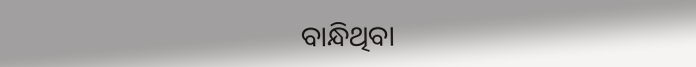ବାନ୍ଧିଥିବା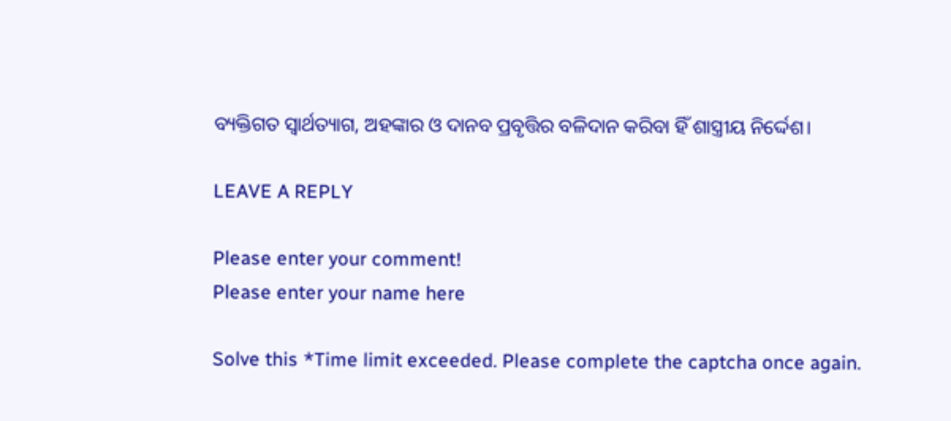ବ୍ୟକ୍ତିଗତ ସ୍ୱାର୍ଥତ୍ୟାଗ, ଅହଙ୍କାର ଓ ଦାନବ ପ୍ରବୃତ୍ତିର ବଳିଦାନ କରିବା ହିଁ ଶାସ୍ତ୍ରୀୟ ନିର୍ଦ୍ଦେଶ।

LEAVE A REPLY

Please enter your comment!
Please enter your name here

Solve this *Time limit exceeded. Please complete the captcha once again.